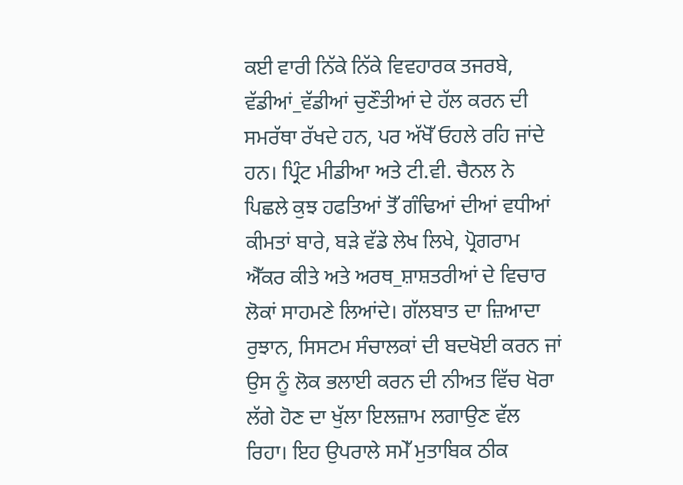ਕਈ ਵਾਰੀ ਨਿੱਕੇ ਨਿੱਕੇ ਵਿਵਹਾਰਕ ਤਜਰਬੇ, ਵੱਡੀਆਂ_ਵੱਡੀਆਂ ਚੁਣੌਤੀਆਂ ਦੇ ਹੱਲ ਕਰਨ ਦੀ ਸਮਰੱਥਾ ਰੱਖਦੇ ਹਨ, ਪਰ ਅੱਖੋੱ ਓਹਲੇ ਰਹਿ ਜਾਂਦੇ ਹਨ। ਪ੍ਰਿੰਟ ਮੀਡੀਆ ਅਤੇ ਟੀ.ਵੀ. ਚੈਨਲ ਨੇ ਪਿਛਲੇ ਕੁਝ ਹਫਤਿਆਂ ਤੋੱ ਗੰਢਿਆਂ ਦੀਆਂ ਵਧੀਆਂ ਕੀਮਤਾਂ ਬਾਰੇ, ਬੜੇ ਵੱਡੇ ਲੇਖ ਲਿਖੇ, ਪ੍ਰੋਗਰਾਮ ਐੱਕਰ ਕੀਤੇ ਅਤੇ ਅਰਥ_ਸ਼ਾਸ਼ਤਰੀਆਂ ਦੇ ਵਿਚਾਰ ਲੋਕਾਂ ਸਾਹਮਣੇ ਲਿਆਂਦੇ। ਗੱਲਬਾਤ ਦਾ ਜ਼ਿਆਦਾ ਰੁਝਾਨ, ਸਿਸਟਮ ਸੰਚਾਲਕਾਂ ਦੀ ਬਦਖੋਈ ਕਰਨ ਜਾਂ ਉਸ ਨੂੰ ਲੋਕ ਭਲਾਈ ਕਰਨ ਦੀ ਨੀਅਤ ਵਿੱਚ ਖੋਰਾ ਲੱਗੇ ਹੋਣ ਦਾ ਖੁੱਲਾ ਇਲਜ਼ਾਮ ਲਗਾਉਣ ਵੱਲ ਰਿਹਾ। ਇਹ ਉਪਰਾਲੇ ਸਮੇੱ ਮੁਤਾਬਿਕ ਠੀਕ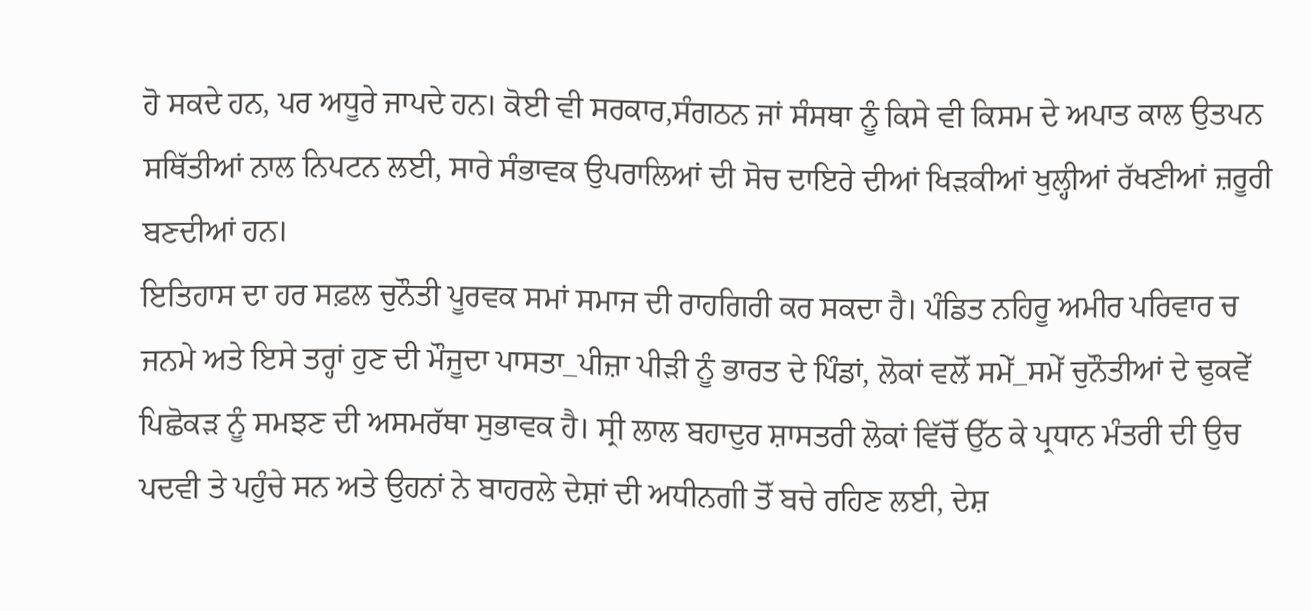ਹੋ ਸਕਦੇ ਹਨ, ਪਰ ਅਧੂਰੇ ਜਾਪਦੇ ਹਨ। ਕੋਈ ਵੀ ਸਰਕਾਰ,ਸੰਗਠਨ ਜਾਂ ਸੰਸਥਾ ਨੂੰ ਕਿਸੇ ਵੀ ਕਿਸਮ ਦੇ ਅਪਾਤ ਕਾਲ ਉਤਪਨ ਸਥਿੱਤੀਆਂ ਨਾਲ ਨਿਪਟਨ ਲਈ, ਸਾਰੇ ਸੰਭਾਵਕ ਉਪਰਾਲਿਆਂ ਦੀ ਸੋਚ ਦਾਇਰੇ ਦੀਆਂ ਖਿੜਕੀਆਂ ਖੁਲ੍ਹੀਆਂ ਰੱਖਣੀਆਂ ਜ਼ਰੂਰੀ ਬਣਦੀਆਂ ਹਨ।
ਇਤਿਹਾਸ ਦਾ ਹਰ ਸਫ਼ਲ ਚੁਨੌਤੀ ਪੂਰਵਕ ਸਮਾਂ ਸਮਾਜ ਦੀ ਰਾਹਗਿਰੀ ਕਰ ਸਕਦਾ ਹੈ। ਪੰਡਿਤ ਨਹਿਰੂ ਅਮੀਰ ਪਰਿਵਾਰ ਚ ਜਨਮੇ ਅਤੇ ਇਸੇ ਤਰ੍ਹਾਂ ਹੁਣ ਦੀ ਮੌਜੂਦਾ ਪਾਸਤਾ_ਪੀਜ਼ਾ ਪੀੜੀ ਨੂੰ ਭਾਰਤ ਦੇ ਪਿੰਡਾਂ, ਲੋਕਾਂ ਵਲੋੱ ਸਮੇੱ_ਸਮੇੱ ਚੁਨੌਤੀਆਂ ਦੇ ਢੁਕਵੇੱ ਪਿਛੋਕੜ ਨੂੰ ਸਮਝਣ ਦੀ ਅਸਮਰੱਥਾ ਸੁਭਾਵਕ ਹੈ। ਸ੍ਰੀ ਲਾਲ ਬਹਾਦੁਰ ਸ਼ਾਸਤਰੀ ਲੋਕਾਂ ਵਿੱਚੋੱ ਉੱਠ ਕੇ ਪ੍ਰਧਾਨ ਮੰਤਰੀ ਦੀ ਉਚ ਪਦਵੀ ਤੇ ਪਹੁੰਚੇ ਸਨ ਅਤੇ ਉਹਨਾਂ ਨੇ ਬਾਹਰਲੇ ਦੇਸ਼ਾਂ ਦੀ ਅਧੀਨਗੀ ਤੋੱ ਬਚੇ ਰਹਿਣ ਲਈ, ਦੇਸ਼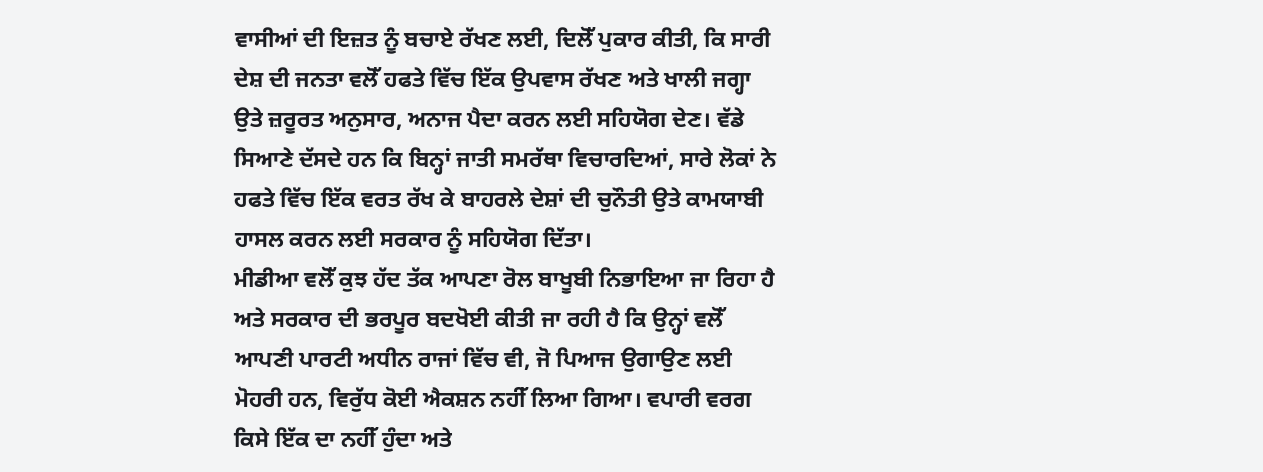ਵਾਸੀਆਂ ਦੀ ਇਜ਼ਤ ਨੂੰ ਬਚਾਏ ਰੱਖਣ ਲਈ, ਦਿਲੋੱ ਪੁਕਾਰ ਕੀਤੀ, ਕਿ ਸਾਰੀ ਦੇਸ਼ ਦੀ ਜਨਤਾ ਵਲੋੱ ਹਫਤੇ ਵਿੱਚ ਇੱਕ ਉਪਵਾਸ ਰੱਖਣ ਅਤੇ ਖਾਲੀ ਜਗ੍ਹਾ ਉਤੇ ਜ਼ਰੂਰਤ ਅਨੁਸਾਰ, ਅਨਾਜ ਪੈਦਾ ਕਰਨ ਲਈ ਸਹਿਯੋਗ ਦੇਣ। ਵੱਡੇ ਸਿਆਣੇ ਦੱਸਦੇ ਹਨ ਕਿ ਬਿਨ੍ਹਾਂ ਜਾਤੀ ਸਮਰੱਥਾ ਵਿਚਾਰਦਿਆਂ, ਸਾਰੇ ਲੋਕਾਂ ਨੇ ਹਫਤੇ ਵਿੱਚ ਇੱਕ ਵਰਤ ਰੱਖ ਕੇ ਬਾਹਰਲੇ ਦੇਸ਼ਾਂ ਦੀ ਚੁਨੌਤੀ ਉਤੇ ਕਾਮਯਾਬੀ ਹਾਸਲ ਕਰਨ ਲਈ ਸਰਕਾਰ ਨੂੰ ਸਹਿਯੋਗ ਦਿੱਤਾ।
ਮੀਡੀਆ ਵਲੋੱ ਕੁਝ ਹੱਦ ਤੱਕ ਆਪਣਾ ਰੋਲ ਬਾਖੂਬੀ ਨਿਭਾਇਆ ਜਾ ਰਿਹਾ ਹੈ ਅਤੇ ਸਰਕਾਰ ਦੀ ਭਰਪੂਰ ਬਦਖੋਈ ਕੀਤੀ ਜਾ ਰਹੀ ਹੈ ਕਿ ਉਨ੍ਹਾਂ ਵਲੋੱ ਆਪਣੀ ਪਾਰਟੀ ਅਧੀਨ ਰਾਜਾਂ ਵਿੱਚ ਵੀ, ਜੋ ਪਿਆਜ ਉਗਾਉਣ ਲਈ ਮੋਹਰੀ ਹਨ, ਵਿਰੁੱਧ ਕੋਈ ਐਕਸ਼ਨ ਨਹੀੱ ਲਿਆ ਗਿਆ। ਵਪਾਰੀ ਵਰਗ ਕਿਸੇ ਇੱਕ ਦਾ ਨਹੀੱ ਹੁੰਦਾ ਅਤੇ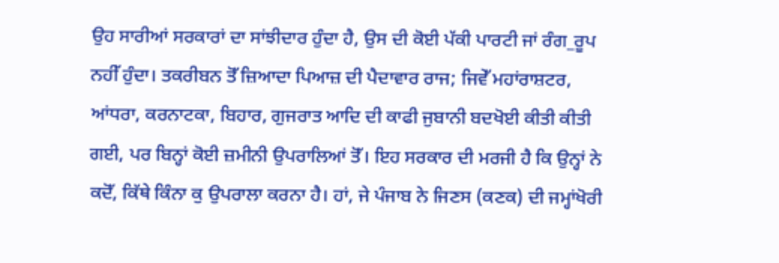ਉਹ ਸਾਰੀਆਂ ਸਰਕਾਰਾਂ ਦਾ ਸਾਂਝੀਦਾਰ ਹੁੰਦਾ ਹੈ, ਉਸ ਦੀ ਕੋਈ ਪੱਕੀ ਪਾਰਟੀ ਜਾਂ ਰੰਗ_ਰੂਪ ਨਹੀੱ ਹੁੰਦਾ। ਤਕਰੀਬਨ ਤੋੱ ਜ਼ਿਆਦਾ ਪਿਆਜ਼ ਦੀ ਪੈਦਾਵਾਰ ਰਾਜ; ਜਿਵੇੱ ਮਹਾਂਰਾਸ਼ਟਰ, ਆਂਧਰਾ, ਕਰਨਾਟਕਾ, ਬਿਹਾਰ, ਗੁਜਰਾਤ ਆਦਿ ਦੀ ਕਾਫੀ ਜੁਬਾਨੀ ਬਦਖੋਈ ਕੀਤੀ ਕੀਤੀ ਗਈ, ਪਰ ਬਿਨ੍ਹਾਂ ਕੋਈ ਜ਼ਮੀਨੀ ਉਪਰਾਲਿਆਂ ਤੋੱ। ਇਹ ਸਰਕਾਰ ਦੀ ਮਰਜੀ ਹੈ ਕਿ ਉਨ੍ਹਾਂ ਨੇ ਕਦੋੱ, ਕਿੱਥੇ ਕਿੰਨਾ ਕੁ ਉਪਰਾਲਾ ਕਰਨਾ ਹੈ। ਹਾਂ, ਜੇ ਪੰਜਾਬ ਨੇ ਜਿਣਸ (ਕਣਕ) ਦੀ ਜਮ੍ਹਾਂਖੋਰੀ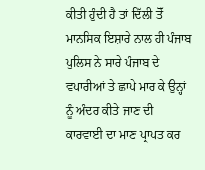ਕੀਤੀ ਹੁੰਦੀ ਹੈ ਤਾਂ ਦਿੱਲੀ ਤੋੱ ਮਾਨਸਿਕ ਇਸ਼ਾਰੇ ਨਾਲ ਹੀ ਪੰਜਾਬ ਪੁਲਿਸ ਨੇ ਸਾਰੇ ਪੰਜਾਬ ਦੇ ਵਪਾਰੀਆਂ ਤੇ ਛਾਪੇ ਮਾਰ ਕੇ ਉਨ੍ਹਾਂ ਨੂੰ ਅੰਦਰ ਕੀਤੇ ਜਾਣ ਦੀ ਕਾਰਵਾਈ ਦਾ ਮਾਣ ਪ੍ਰਾਪਤ ਕਰ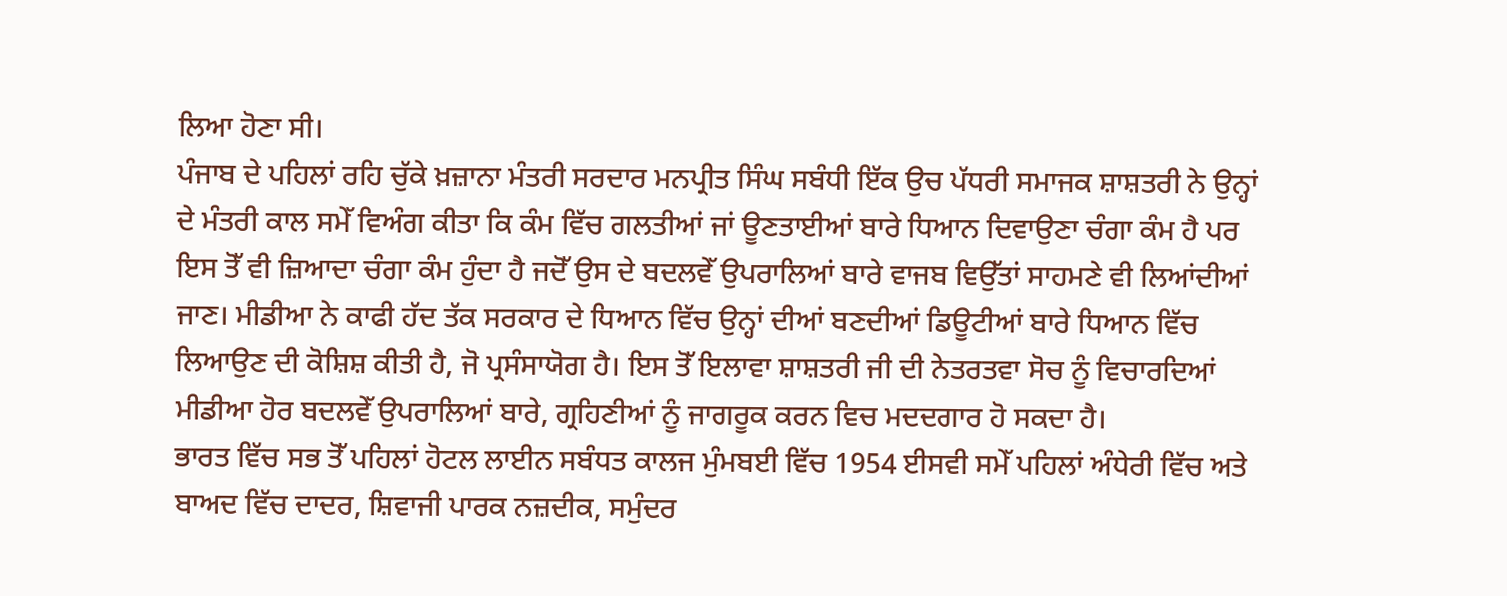ਲਿਆ ਹੋਣਾ ਸੀ।
ਪੰਜਾਬ ਦੇ ਪਹਿਲਾਂ ਰਹਿ ਚੁੱਕੇ ਖ਼ਜ਼ਾਨਾ ਮੰਤਰੀ ਸਰਦਾਰ ਮਨਪ੍ਰੀਤ ਸਿੰਘ ਸਬੰਧੀ ਇੱਕ ਉਚ ਪੱਧਰੀ ਸਮਾਜਕ ਸ਼ਾਸ਼ਤਰੀ ਨੇ ਉਨ੍ਹਾਂ ਦੇ ਮੰਤਰੀ ਕਾਲ ਸਮੇੱ ਵਿਅੰਗ ਕੀਤਾ ਕਿ ਕੰਮ ਵਿੱਚ ਗਲਤੀਆਂ ਜਾਂ ਊਣਤਾਈਆਂ ਬਾਰੇ ਧਿਆਨ ਦਿਵਾਉਣਾ ਚੰਗਾ ਕੰਮ ਹੈ ਪਰ ਇਸ ਤੋੱ ਵੀ ਜ਼ਿਆਦਾ ਚੰਗਾ ਕੰਮ ਹੁੰਦਾ ਹੈ ਜਦੋੱ ਉਸ ਦੇ ਬਦਲਵੇੱ ਉਪਰਾਲਿਆਂ ਬਾਰੇ ਵਾਜਬ ਵਿਉੱਤਾਂ ਸਾਹਮਣੇ ਵੀ ਲਿਆਂਦੀਆਂ ਜਾਣ। ਮੀਡੀਆ ਨੇ ਕਾਫੀ ਹੱਦ ਤੱਕ ਸਰਕਾਰ ਦੇ ਧਿਆਨ ਵਿੱਚ ਉਨ੍ਹਾਂ ਦੀਆਂ ਬਣਦੀਆਂ ਡਿਊਟੀਆਂ ਬਾਰੇ ਧਿਆਨ ਵਿੱਚ ਲਿਆਉਣ ਦੀ ਕੋਸ਼ਿਸ਼ ਕੀਤੀ ਹੈ, ਜੋ ਪ੍ਰਸੰਸਾਯੋਗ ਹੈ। ਇਸ ਤੋੱ ਇਲਾਵਾ ਸ਼ਾਸ਼ਤਰੀ ਜੀ ਦੀ ਨੇਤਰਤਵਾ ਸੋਚ ਨੂੰ ਵਿਚਾਰਦਿਆਂ ਮੀਡੀਆ ਹੋਰ ਬਦਲਵੇੱ ਉਪਰਾਲਿਆਂ ਬਾਰੇ, ਗ੍ਰਹਿਣੀਆਂ ਨੂੰ ਜਾਗਰੂਕ ਕਰਨ ਵਿਚ ਮਦਦਗਾਰ ਹੋ ਸਕਦਾ ਹੈ।
ਭਾਰਤ ਵਿੱਚ ਸਭ ਤੋੱ ਪਹਿਲਾਂ ਹੋਟਲ ਲਾਈਨ ਸਬੰਧਤ ਕਾਲਜ ਮੁੰਮਬਈ ਵਿੱਚ 1954 ਈਸਵੀ ਸਮੇੱ ਪਹਿਲਾਂ ਅੰਧੇਰੀ ਵਿੱਚ ਅਤੇ ਬਾਅਦ ਵਿੱਚ ਦਾਦਰ, ਸ਼ਿਵਾਜੀ ਪਾਰਕ ਨਜ਼ਦੀਕ, ਸਮੁੰਦਰ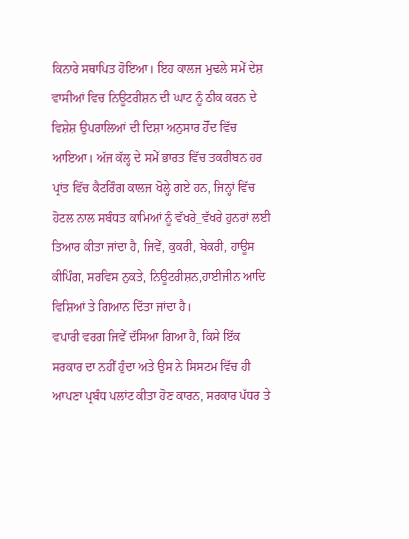ਕਿਨਾਰੇ ਸਥਾਪਿਤ ਹੋਇਆ। ਇਹ ਕਾਲਜ ਮੁਢਲੇ ਸਮੇੱ ਦੇਸ਼ ਵਾਸੀਆਂ ਵਿਚ ਨਿਊਟਰੀਸ਼ਨ ਦੀ ਘਾਟ ਨੂੰ ਠੀਕ ਕਰਨ ਦੇ ਵਿਸ਼ੇਸ਼ ਉਪਰਾਲਿਆਂ ਦੀ ਦਿਸ਼ਾ ਅਨੁਸਾਰ ਹੋੱਦ ਵਿੱਚ ਆਇਆ। ਅੱਜ ਕੱਲ੍ਹ ਦੇ ਸਮੇੱ ਭਾਰਤ ਵਿੱਚ ਤਕਰੀਬਨ ਹਰ ਪ੍ਰਾਂਤ ਵਿੱਚ ਕੈਟਰਿੰਗ ਕਾਲਜ ਖੋਲ੍ਹੇ ਗਏ ਹਨ, ਜਿਨ੍ਹਾਂ ਵਿੱਚ ਹੋਟਲ ਨਾਲ ਸਬੰਧਤ ਕਾਮਿਆਂ ਨੂੰ ਵੱਖਰੇ_ਵੱਖਰੇ ਹੁਨਰਾਂ ਲਈ ਤਿਆਰ ਕੀਤਾ ਜਾਂਦਾ ਹੈ, ਜਿਵੇੱ, ਕੁਕਰੀ, ਬੇਕਰੀ, ਹਾਊਸ ਕੀਪਿੰਗ, ਸਰਵਿਸ ਨੁਕਤੇ, ਨਿਊਟਰੀਸ਼ਨ,ਹਾਈਜੀਨ ਆਦਿ ਵਿਸ਼ਿਆਂ ਤੇ ਗਿਆਨ ਦਿੱਤਾ ਜਾਂਦਾ ਹੈ।
ਵਪਾਰੀ ਵਰਗ ਜਿਵੇੱ ਦੱਸਿਆ ਗਿਆ ਹੈ, ਕਿਸੇ ਇੱਕ ਸਰਕਾਰ ਦਾ ਨਹੀੱ ਹੁੰਦਾ ਅਤੇ ਉਸ ਨੇ ਸਿਸਟਮ ਵਿੱਚ ਹੀ ਆਪਣਾ ਪ੍ਰਬੰਧ ਪਲਾਂਟ ਕੀਤਾ ਹੋਣ ਕਾਰਨ, ਸਰਕਾਰ ਪੱਧਰ ਤੇ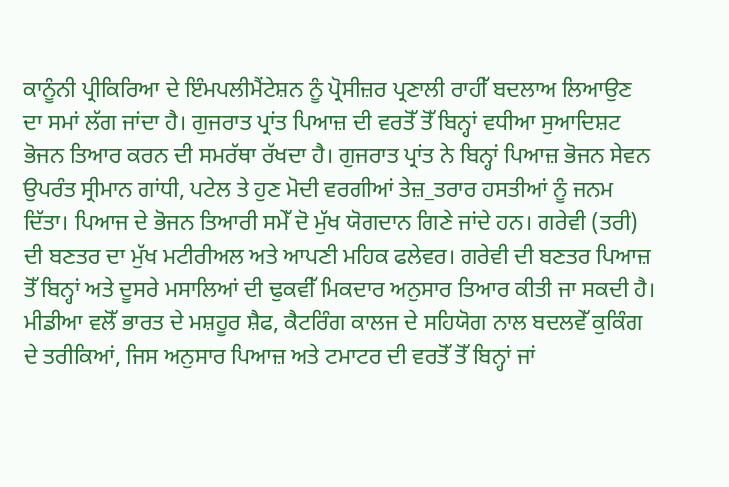ਕਾਨੂੰਨੀ ਪ੍ਰੀਕਿਰਿਆ ਦੇ ਇੰਮਪਲੀਮੈਂਟੇਸ਼ਨ ਨੂੰ ਪ੍ਰੋਸੀਜ਼ਰ ਪ੍ਰਣਾਲੀ ਰਾਹੀੱ ਬਦਲਾਅ ਲਿਆਉਣ ਦਾ ਸਮਾਂ ਲੱਗ ਜਾਂਦਾ ਹੈ। ਗੁਜਰਾਤ ਪ੍ਰਾਂਤ ਪਿਆਜ਼ ਦੀ ਵਰਤੋੱ ਤੋੱ ਬਿਨ੍ਹਾਂ ਵਧੀਆ ਸੁਆਦਿਸ਼ਟ ਭੋਜਨ ਤਿਆਰ ਕਰਨ ਦੀ ਸਮਰੱਥਾ ਰੱਖਦਾ ਹੈ। ਗੁਜਰਾਤ ਪ੍ਰਾਂਤ ਨੇ ਬਿਨ੍ਹਾਂ ਪਿਆਜ਼ ਭੋਜਨ ਸੇਵਨ ਉਪਰੰਤ ਸ੍ਰੀਮਾਨ ਗਾਂਧੀ, ਪਟੇਲ ਤੇ ਹੁਣ ਮੋਦੀ ਵਰਗੀਆਂ ਤੇਜ਼_ਤਰਾਰ ਹਸਤੀਆਂ ਨੂੰ ਜਨਮ ਦਿੱਤਾ। ਪਿਆਜ ਦੇ ਭੋਜਨ ਤਿਆਰੀ ਸਮੇੱ ਦੋ ਮੁੱਖ ਯੋਗਦਾਨ ਗਿਣੇ ਜਾਂਦੇ ਹਨ। ਗਰੇਵੀ (ਤਰੀ) ਦੀ ਬਣਤਰ ਦਾ ਮੁੱਖ ਮਟੀਰੀਅਲ ਅਤੇ ਆਪਣੀ ਮਹਿਕ ਫਲੇਵਰ। ਗਰੇਵੀ ਦੀ ਬਣਤਰ ਪਿਆਜ਼ ਤੋੱ ਬਿਨ੍ਹਾਂ ਅਤੇ ਦੂਸਰੇ ਮਸਾਲਿਆਂ ਦੀ ਢੁਕਵੀੱ ਮਿਕਦਾਰ ਅਨੁਸਾਰ ਤਿਆਰ ਕੀਤੀ ਜਾ ਸਕਦੀ ਹੈ। ਮੀਡੀਆ ਵਲੋੱ ਭਾਰਤ ਦੇ ਮਸ਼ਹੂਰ ਸ਼ੈਫ, ਕੈਟਰਿੰਗ ਕਾਲਜ ਦੇ ਸਹਿਯੋਗ ਨਾਲ ਬਦਲਵੇੱ ਕੁਕਿੰਗ ਦੇ ਤਰੀਕਿਆਂ, ਜਿਸ ਅਨੁਸਾਰ ਪਿਆਜ਼ ਅਤੇ ਟਮਾਟਰ ਦੀ ਵਰਤੋੱ ਤੋੱ ਬਿਨ੍ਹਾਂ ਜਾਂ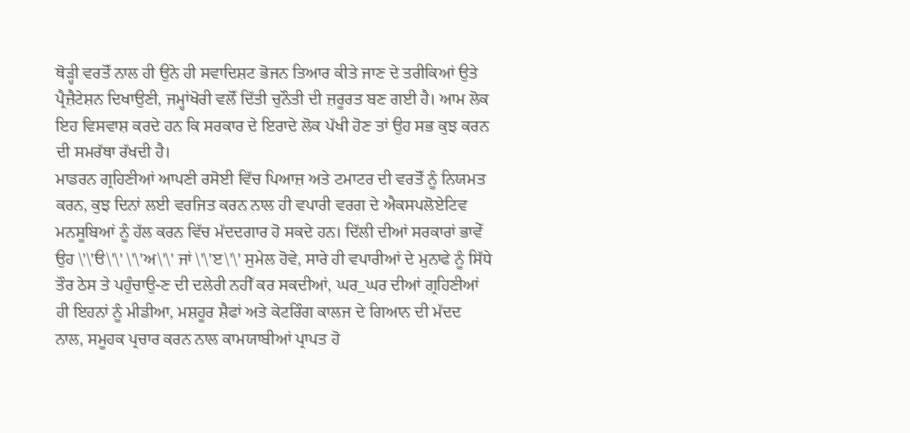ਥੋੜ੍ਹੀ ਵਰਤੋੱ ਨਾਲ ਹੀ ਉਨੇ ਹੀ ਸਵਾਦਿਸ਼ਟ ਭੋਜਨ ਤਿਆਰ ਕੀਤੇ ਜਾਣ ਦੇ ਤਰੀਕਿਆਂ ਉਤੇ ਪ੍ਰੈਜ਼ੈਟੇਸ਼ਨ ਦਿਖਾਉਣੀ, ਜਮ੍ਹਾਂਖੋਰੀ ਵਲੋੱ ਦਿੱਤੀ ਚੁਨੌਤੀ ਦੀ ਜ਼ਰੂਰਤ ਬਣ ਗਈ ਹੈ। ਆਮ ਲੋਕ ਇਹ ਵਿਸਵਾਸ਼ ਕਰਦੇ ਹਨ ਕਿ ਸਰਕਾਰ ਦੇ ਇਰਾਦੇ ਲੋਕ ਪੱਖੀ ਹੋਣ ਤਾਂ ਉਹ ਸਭ ਕੁਝ ਕਰਨ ਦੀ ਸਮਰੱਥਾ ਰੱਖਦੀ ਹੈ।
ਮਾਡਰਨ ਗ੍ਰਹਿਣੀਆਂ ਆਪਣੀ ਰਸੋਈ ਵਿੱਚ ਪਿਆਜ਼ ਅਤੇ ਟਮਾਟਰ ਦੀ ਵਰਤੋੱ ਨੂੰ ਨਿਯਮਤ ਕਰਨ, ਕੁਝ ਦਿਨਾਂ ਲਈ ਵਰਜਿਤ ਕਰਨ ਨਾਲ ਹੀ ਵਪਾਰੀ ਵਰਗ ਦੇ ਐਕਸਪਲੋਏਟਿਵ ਮਨਸੂਬਿਆਂ ਨੂੰ ਹੱਲ ਕਰਨ ਵਿੱਚ ਮੱਦਦਗਾਰ ਹੋ ਸਕਦੇ ਹਨ। ਦਿੱਲੀ ਦੀਆਂ ਸਰਕਾਰਾਂ ਭਾਵੇੱ ਉਹ \'\'ੳ\'\' \'\'ਅ\'\' ਜਾਂ \'\'ੲ\'\' ਸੁਮੇਲ ਹੋਵੇ, ਸਾਰੇ ਹੀ ਵਪਾਰੀਆਂ ਦੇ ਮੁਨਾਫੇ ਨੂੰ ਸਿੱਧੇ ਤੌਰ ਠੇਸ ਤੇ ਪਹੁੰਚਾਉ-ਣ ਦੀ ਦਲੇਰੀ ਨਹੀੱ ਕਰ ਸਕਦੀਆਂ, ਘਰ_ਘਰ ਦੀਆਂ ਗ੍ਰਹਿਣੀਆਂ ਹੀ ਇਹਨਾਂ ਨੂੰ ਮੀਡੀਆ, ਮਸ਼ਹੂਰ ਸ਼ੈਫਾਂ ਅਤੇ ਕੇਟਰਿੰਗ ਕਾਲਜ ਦੇ ਗਿਆਨ ਦੀ ਮੱਦਦ ਨਾਲ, ਸਮੂਹਕ ਪ੍ਰਚਾਰ ਕਰਨ ਨਾਲ ਕਾਮਯਾਬੀਆਂ ਪ੍ਰਾਪਤ ਹੋ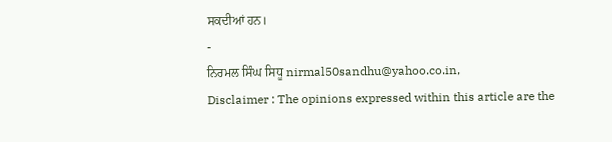ਸਕਦੀਆਂ ਹਨ।
-
ਨਿਰਮਲ ਸਿੰਘ ਸਿਧੂ nirmal50sandhu@yahoo.co.in,
Disclaimer : The opinions expressed within this article are the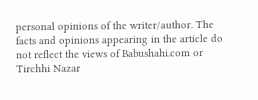personal opinions of the writer/author. The facts and opinions appearing in the article do not reflect the views of Babushahi.com or Tirchhi Nazar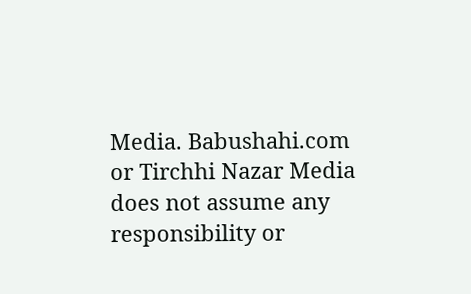Media. Babushahi.com or Tirchhi Nazar Media does not assume any responsibility or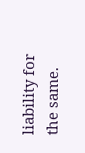liability for the same.